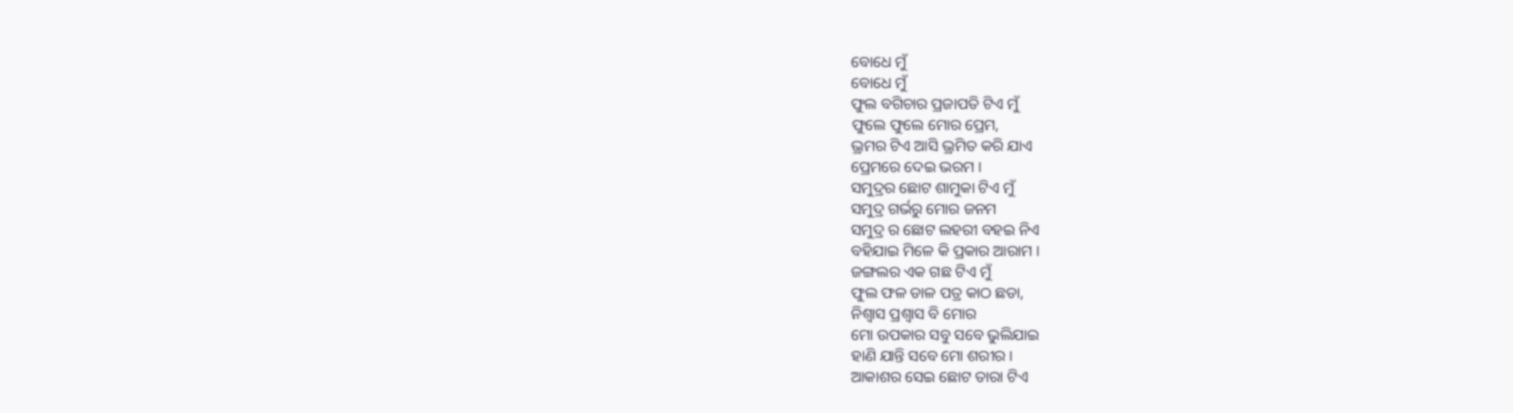ବୋଧେ ମୁଁ
ବୋଧେ ମୁଁ
ଫୁଲ ବଗିଚାର ପ୍ରଜାପତି ଟିଏ ମୁଁ
ଫୁଲେ ଫୁଲେ ମୋର ପ୍ରେମ,
ଭ୍ରମର ଟିଏ ଆସି ଭ୍ରମିତ କରି ଯାଏ
ପ୍ରେମରେ ଦେଇ ଭରମ ।
ସମୁଦ୍ରର ଛୋଟ ଶାମୁକା ଟିଏ ମୁଁ
ସମୁଦ୍ର ଗର୍ଭରୁ ମୋର ଜନମ
ସମୁଦ୍ର ର ଛୋଟ ଲହରୀ ବହଇ ନିଏ
ବହିଯାଇ ମିଳେ କି ପ୍ରକାର ଆରାମ ।
ଜଙ୍ଗଲର ଏକ ଗଛ ଟିଏ ମୁଁ
ଫୁଲ ଫଳ ଡାଳ ପତ୍ର କାଠ ଛଡା,
ନିଶ୍ୱାସ ପ୍ରଶ୍ୱାସ ବି ମୋର
ମୋ ଉପକାର ସବୁ ସବେ ଭୁଲିଯାଇ
ହାଣି ଯାନ୍ତି ସବେ ମୋ ଶରୀର ।
ଆକାଶର ସେଇ ଛୋଟ ତାରା ଟିଏ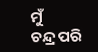ମୁଁ
ଚନ୍ଦ୍ର ପରି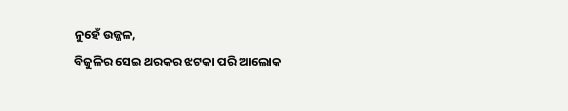ନୁହେଁ ଉଜ୍ଜଳ,
ବିଜୁଳିର ସେଇ ଥରକର ଝଟକା ପରି ଆଲୋକ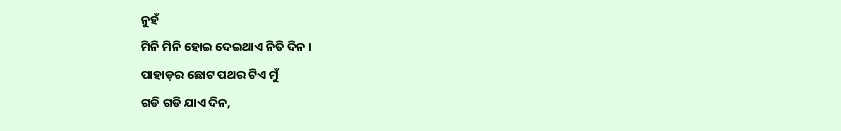ନୁହଁ
ମିନି ମିନି ହୋଇ ଦେଇଥାଏ ନିତି ଦିନ ।
ପାହାଡ଼ର ଛୋଟ ପଥର ଟିଏ ମୁଁ
ଗଡି ଗଡି ଯାଏ ଦିନ,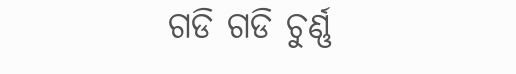ଗଡି ଗଡି ଚୁର୍ଣ୍ଣ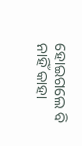ହୋଇଗଲେ ବି
ନାହିଁ କାହା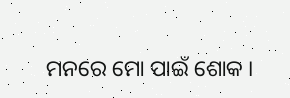ମନରେ ମୋ ପାଇଁ ଶୋକ ।